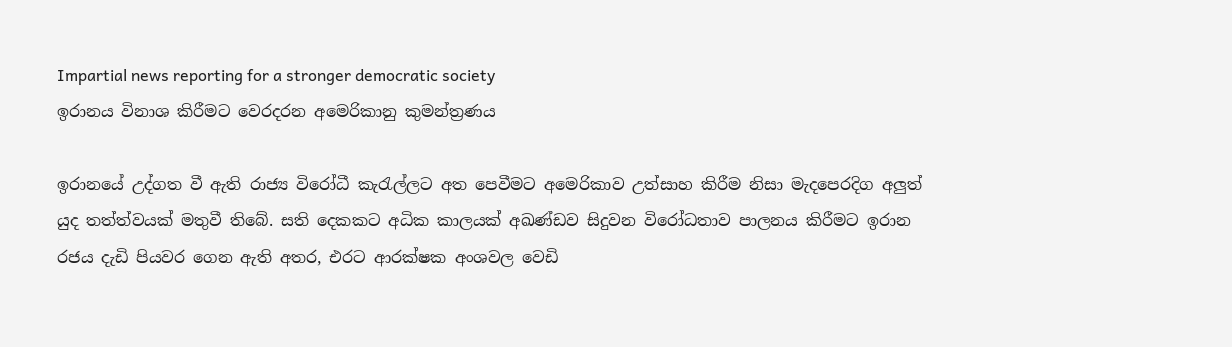Impartial news reporting for a stronger democratic society
ඉරානය විනාශ කිරීමට වෙරදරන අමෙරිකානු කුමන්ත්‍රණය

ඉරානයේ උද්ගත වී ඇති රාජ්‍ය විරෝධී කැරැල්ලට අත පෙවීමට අමෙරිකාව උත්සාහ කිරීම නිසා මැදපෙරදිග අලුත් යුද තත්ත්වයක් මතුවී තිබේ. සති දෙකකට අධික කාලයක් අඛණ්ඩව සිදුවන විරෝධතාව පාලනය කිරීමට ඉරාන රජය දැඩි පියවර ගෙන ඇති අතර, එරට ආරක්ෂක අංශවල වෙඩි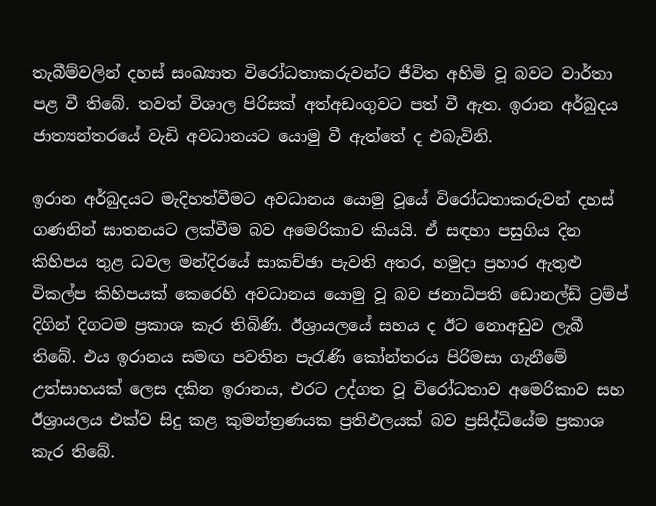තැබීම්වලින් දහස් සංඛ්‍යාත විරෝධතාකරුවන්ට ජීවිත අහිමි වූ බවට වාර්තා පළ වී තිබේ. තවත් විශාල පිරිසක් අත්අඩංගුවට පත් වී ඇත. ඉරාන අර්බුදය ජාත්‍යන්තරයේ වැඩි අවධානයට යොමු වී ඇත්තේ ද එබැවිනි.

ඉරාන අර්බුදයට මැදිහත්වීමට අවධානය යොමු වූයේ විරෝධතාකරුවන් දහස් ගණනින් ඝාතනයට ලක්වීම බව අමෙරිකාව කියයි. ඒ සඳහා පසුගිය දින කිහිපය තුළ ධවල මන්දිරයේ සාකච්ඡා පැවති අතර, හමුදා ප්‍රහාර ඇතුළු විකල්ප කිහිපයක් කෙරෙහි අවධානය යොමු වූ බව ජනාධිපති ඩොනල්ඩ් ට්‍රම්ප් දිගින් දිගටම ප්‍රකාශ කැර තිබිණි. ඊශ්‍රායලයේ සහය ද ඊට නොඅඩුව ලැබී තිබේ. එය ඉරානය සමඟ පවතින පැරැණි කෝන්තරය පිරිමසා ගැනීමේ උත්සාහයක් ලෙස දකින ඉරානය, එරට උද්ගත වූ විරෝධතාව අමෙරිකාව සහ ඊශ්‍රායලය එක්ව සිදු කළ කුමන්ත්‍රණයක ප්‍රතිඵලයක් බව ප්‍රසිද්ධියේම ප්‍රකාශ කැර තිබේ.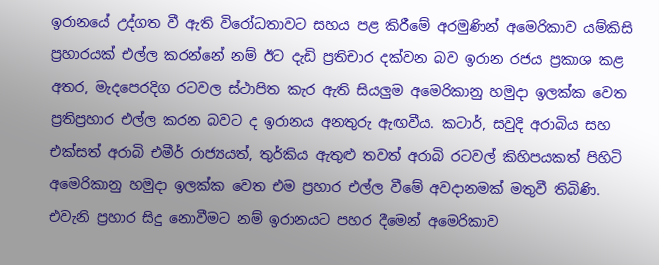ඉරානයේ උද්ගත වී ඇති විරෝධතාවට සහය පළ කිරීමේ අරමුණින් අමෙරිකාව යම්කිසි ප්‍රහාරයක් එල්ල කරන්නේ නම් ඊට දැඩි ප්‍රතිචාර දක්වන බව ඉරාන රජය ප්‍රකාශ කළ අතර, මැදපෙරදිග රටවල ස්ථාපිත කැර ඇති සියලුම අමෙරිකානු හමුදා ඉලක්ක වෙත ප්‍රතිප්‍රහාර එල්ල කරන බවට ද ඉරානය අනතුරු ඇඟවීය. කටාර්, සවුදි අරාබිය සහ එක්සත් අරාබි එමීර් රාජ්‍යයත්, තුර්කිය ඇතුළු තවත් අරාබි රටවල් කිහිපයකත් පිහිටි අමෙරිකානු හමුදා ඉලක්ක වෙත එම ප්‍රහාර එල්ල වීමේ අවදානමක් මතුවී තිබිණි. එවැනි ප්‍රහාර සිදු නොවීමට නම් ඉරානයට පහර දීමෙන් අමෙරිකාව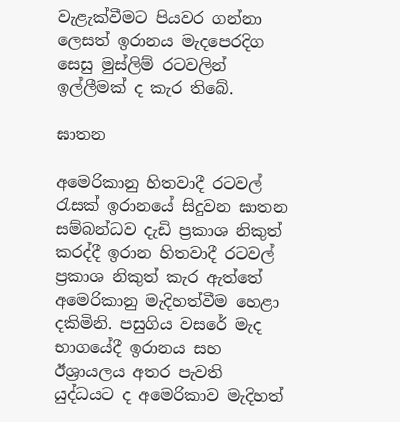වැළැක්වීමට පියවර ගන්නා ලෙසත් ඉරානය මැදපෙරදිග සෙසු මුස්ලිම් රටවලින් ඉල්ලීමක් ද කැර තිබේ.

ඝාතන

අමෙරිකානු හිතවාදී රටවල් රැසක් ඉරානයේ සිදුවන ඝාතන සම්බන්ධව දැඩි ප්‍රකාශ නිකුත් කරද්දී ඉරාන හිතවාදී රටවල් ප්‍රකාශ නිකුත් කැර ඇත්තේ අමෙරිකානු මැදිහත්වීම හෙළා දකිමිනි. පසුගිය වසරේ මැද භාගයේදී ඉරානය සහ ඊශ්‍රායලය අතර පැවති යුද්ධයට ද අමෙරිකාව මැදිහත්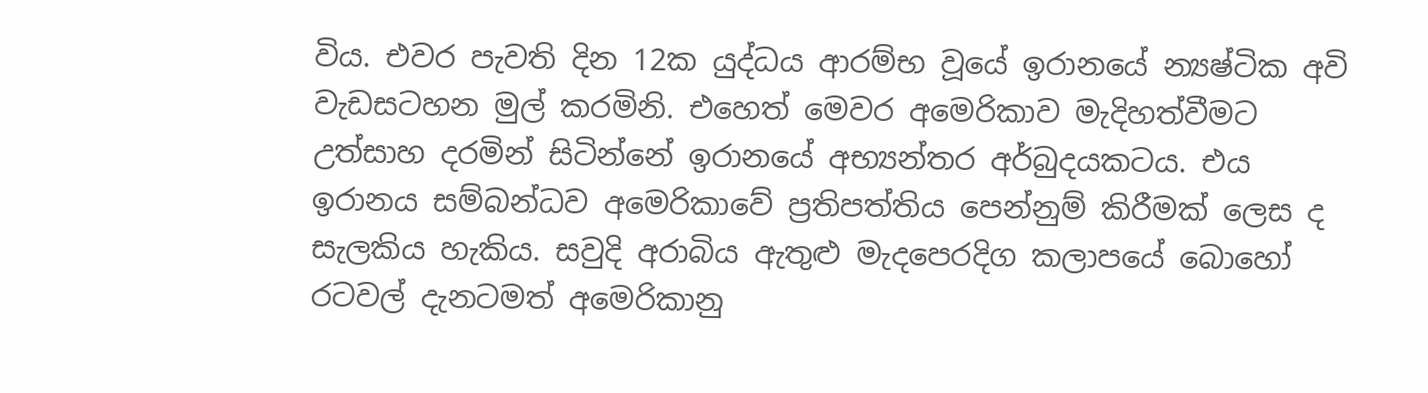විය. එවර පැවති දින 12ක යුද්ධය ආරම්භ වූයේ ඉරානයේ න්‍යෂ්ටික අවි වැඩසටහන මුල් කරමිනි. එහෙත් මෙවර අමෙරිකාව මැදිහත්වීමට උත්සාහ දරමින් සිටින්නේ ඉරානයේ අභ්‍යන්තර අර්බුදයකටය. එය ඉරානය සම්බන්ධව අමෙරිකාවේ ප්‍රතිපත්තිය පෙන්නුම් කිරීමක් ලෙස ද සැලකිය හැකිය. සවුදි අරාබිය ඇතුළු මැදපෙරදිග කලාපයේ බොහෝ රටවල් දැනටමත් අමෙරිකානු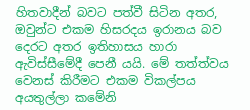හිතවාදීන් බවට පත්වී සිටින අතර, ඔවුන්ට එකම හිසරදය ඉරානය බව දෙරට අතර ඉතිහාසය හාරා ඇවිස්සීමේදී පෙනී යයි. මේ තත්ත්වය වෙනස් කිරීමට එකම විකල්පය අයතුල්ලා කමේනි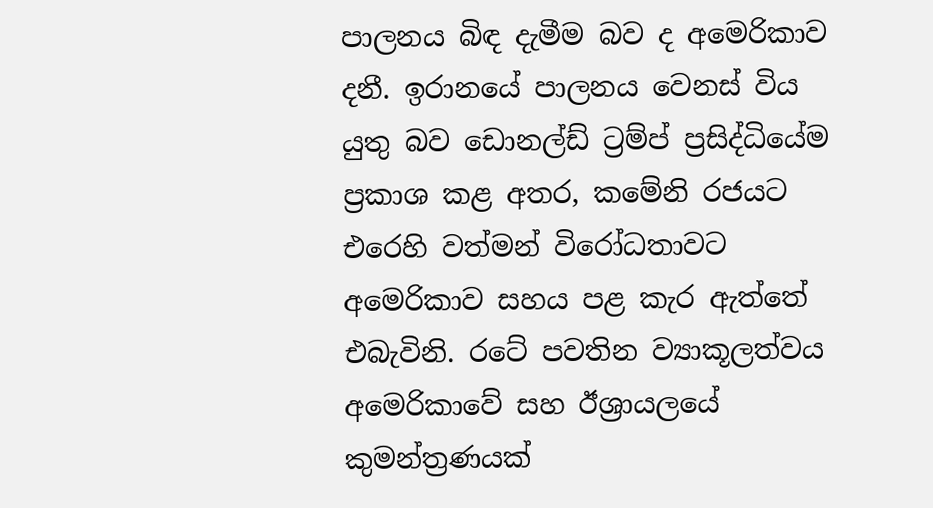පාලනය බිඳ දැමීම බව ද අමෙරිකාව දනී. ඉරානයේ පාලනය වෙනස් විය යුතු බව ඩොනල්ඩ් ට්‍රම්ප් ප්‍රසිද්ධියේම ප්‍රකාශ කළ අතර, කමේනි රජයට එරෙහි වත්මන් විරෝධතාවට අමෙරිකාව සහය පළ කැර ඇත්තේ එබැවිනි. රටේ පවතින ව්‍යාකූලත්වය අමෙරිකාවේ සහ ඊශ්‍රායලයේ කුමන්ත්‍රණයක්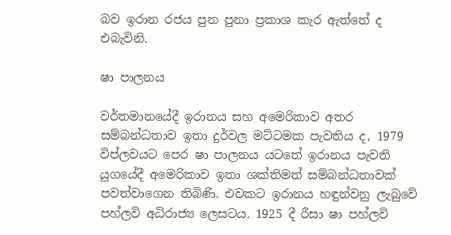බව ඉරාන රජය පුන පුනා ප්‍රකාශ කැර ඇත්තේ ද එබැවිනි.

ෂා පාලනය

වර්තමානයේදී ඉරානය සහ අමෙරිකාව අතර සම්බන්ධතාව ඉතා දුර්වල මට්ටමක පැවතිය ද, 1979 විප්ලවයට පෙර ෂා පාලනය යටතේ ඉරානය පැවති යුගයේදී අමෙරිකාව ඉතා ශක්තිමත් සම්බන්ධතාවක් පවත්වාගෙන තිබිණි. එවකට ඉරානය හඳුන්වනු ලැබුවේ පහ්ලවි අධිරාජ්‍ය ලෙසටය. 1925 දී රීසා ෂා පහ්ලවි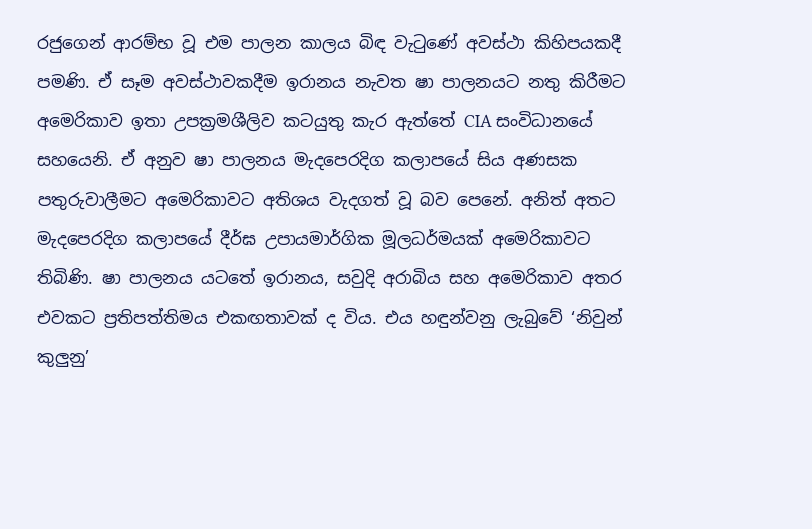රජුගෙන් ආරම්භ වූ එම පාලන කාලය බිඳ වැටුණේ අවස්ථා කිහිපයකදී පමණි. ඒ සෑම අවස්ථාවකදීම ඉරානය නැවත ෂා පාලනයට නතු කිරීමට අමෙරිකාව ඉතා උපක්‍රමශීලිව කටයුතු කැර ඇත්තේ CIA සංවිධානයේ සහයෙනි. ඒ අනුව ෂා පාලනය මැදපෙරදිග කලාපයේ සිය අණසක පතුරුවාලීමට අමෙරිකාවට අතිශය වැදගත් වූ බව පෙනේ. අනිත් අතට මැදපෙරදිග කලාපයේ දීර්ඝ උපායමාර්ගික මූලධර්මයක් අමෙරිකාවට තිබිණි. ෂා පාලනය යටතේ ඉරානය, සවුදි අරාබිය සහ අමෙරිකාව අතර එවකට ප්‍රතිපත්තිමය එකඟතාවක් ද විය. එය හඳුන්වනු ලැබුවේ ‘නිවුන් කුලුනු’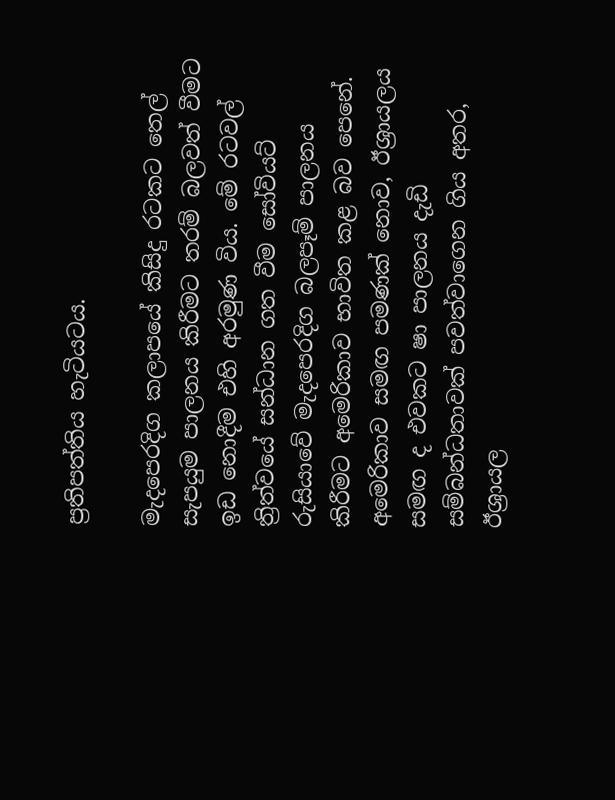ප්‍රතිපත්තිය හැටියටය.

මැදපෙරදිග කලාපයේ කිසිදු රටකට තෙල් සැපයුම පාලනය කිරීමට තරම් බලවත් වීමට ඉඩ නොදීම එහි අරමුණ විය. මේ රටවල් ත්‍රිත්වයේ සන්ධාන ගත වීම සෝවියට් රුසියාවේ මැදපෙරදිග බලපෑම් පාලනය කිරීමට අමෙරිකාව භාවිත කළ බව පෙනේ. අමෙරිකාව සමඟ පමණක් නොව, ඊශ්‍රායලය සමඟ ද එවකට ෂා පාලනය දැඩි සම්බන්ධතාවක් පවත්වාගෙන ගිය අතර, ඊශ්‍රායල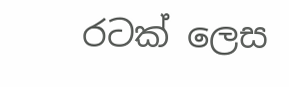රටක් ලෙස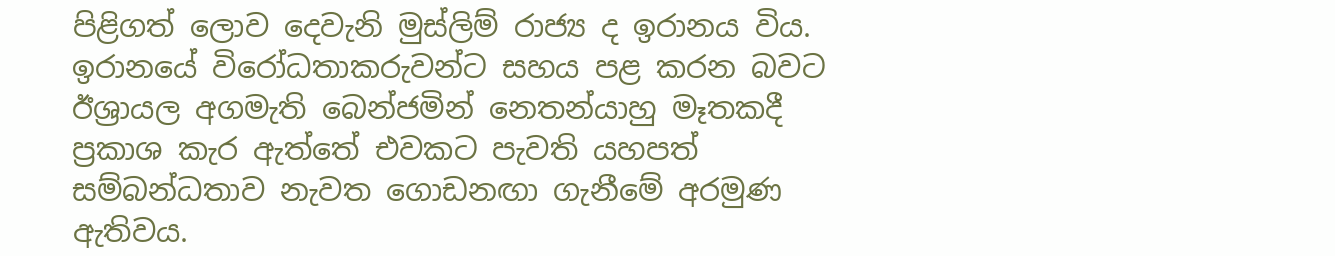පිළිගත් ලොව දෙවැනි මුස්ලිම් රාජ්‍ය ද ඉරානය විය. ඉරානයේ විරෝධතාකරුවන්ට සහය පළ කරන බවට ඊශ්‍රායල අගමැති බෙන්ජමින් නෙතන්යාහු මෑතකදී ප්‍රකාශ කැර ඇත්තේ එවකට පැවති යහපත් සම්බන්ධතාව නැවත ගොඩනඟා ගැනීමේ අරමුණ ඇතිවය.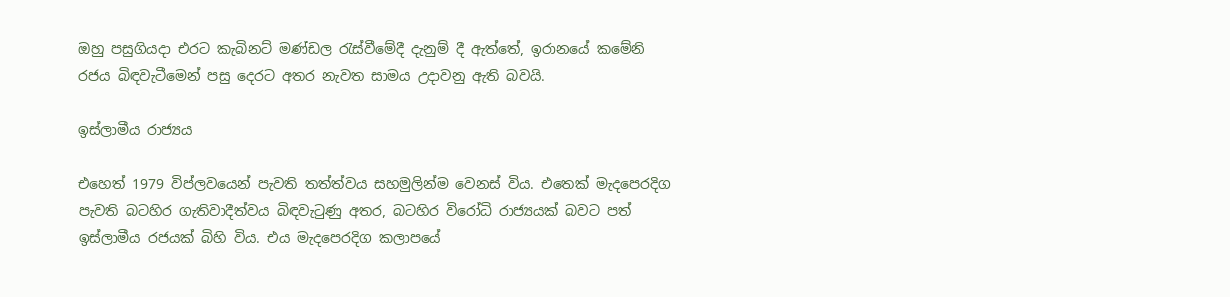ඔහු පසුගියදා එරට කැබිනට් මණ්ඩල රැස්වීමේදී දැනුම් දී ඇත්තේ, ඉරානයේ කමේනි රජය බිඳවැටීමෙන් පසු දෙරට අතර නැවත සාමය උදාවනු ඇති බවයි.

ඉස්ලාමීය රාජ්‍යය

එහෙත් 1979 විප්ලවයෙන් පැවති තත්ත්වය සහමුලින්ම වෙනස් විය. එතෙක් මැදපෙරදිග පැවති බටහිර ගැතිවාදීත්වය බිඳවැටුණු අතර, බටහිර විරෝධි රාජ්‍යයක් බවට පත් ඉස්ලාමීය රජයක් බිහි විය. එය මැදපෙරදිග කලාපයේ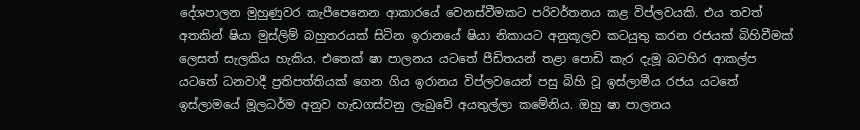දේශපාලන මුහුණුවර කැපීපෙනෙන ආකාරයේ වෙනස්වීමකට පරිවර්තනය කළ විප්ලවයකි. එය තවත් අතකින් ෂියා මුස්ලිම් බහුතරයක් සිටින ඉරානයේ ෂියා නිකායට අනුකූලව කටයුතු කරන රජයක් බිහිවීමක් ලෙසත් සැලකිය හැකිය. එතෙක් ෂා පාලනය යටතේ පීඩිතයන් තළා පොඩි කැර දැමූ බටහිර ආකල්ප යටතේ ධනවාදී ප්‍රතිපත්තියක් ගෙන ගිය ඉරානය විප්ලවයෙන් පසු බිහි වූ ඉස්ලාමීය රජය යටතේ ඉස්ලාමයේ මූලධර්ම අනුව හැඩගස්වනු ලැබුවේ අයතුල්ලා කමේනිය. ඔහු ෂා පාලනය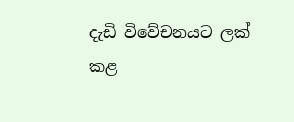දැඩි විවේචනයට ලක් කළ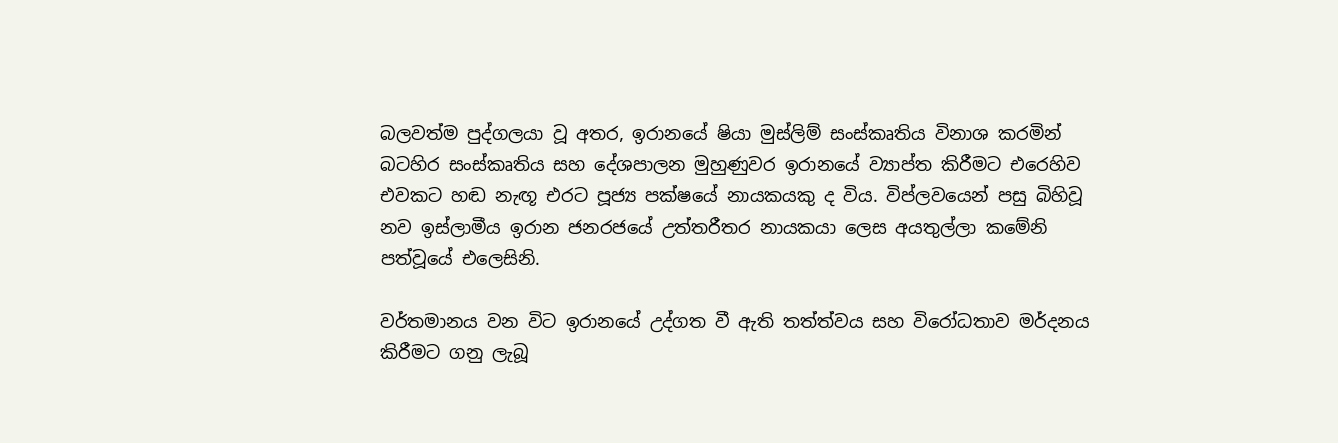බලවත්ම පුද්ගලයා වූ අතර, ඉරානයේ ෂියා මුස්ලිම් සංස්කෘතිය විනාශ කරමින් බටහිර සංස්කෘතිය සහ දේශපාලන මුහුණුවර ඉරානයේ ව්‍යාප්ත කිරීමට එරෙහිව එවකට හඬ නැඟූ එරට පූජ්‍ය පක්ෂයේ නායකයකු ද විය. විප්ලවයෙන් පසු බිහිවූ නව ඉස්ලාමීය ඉරාන ජනරජයේ උත්තරීතර නායකයා ලෙස අයතුල්ලා කමේනි පත්වූයේ එලෙසිනි.

වර්තමානය වන විට ඉරානයේ උද්ගත වී ඇති තත්ත්වය සහ විරෝධතාව මර්දනය කිරීමට ගනු ලැබූ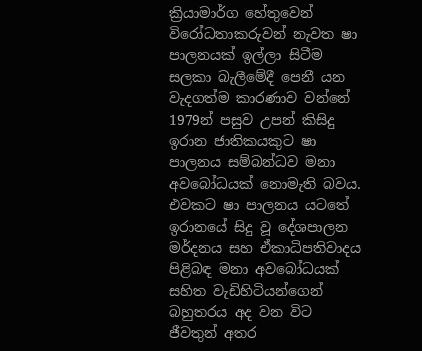ක්‍රියාමාර්ග හේතුවෙන් විරෝධතාකරුවන් නැවත ෂා පාලනයක් ඉල්ලා සිටීම සලකා බැලීමේදී පෙනී යන වැදගත්ම කාරණාව වන්නේ 1979න් පසුව උපන් කිසිදු ඉරාන ජාතිකයකුට ෂා පාලනය සම්බන්ධව මනා අවබෝධයක් නොමැති බවය. එවකට ෂා පාලනය යටතේ ඉරානයේ සිදු වූ දේශපාලන මර්දනය සහ ඒකාධිපතිවාදය පිළිබඳ මනා අවබෝධයක් සහිත වැඩිහිටියන්ගෙන් බහුතරය අද වන විට ජීවතුන් අතර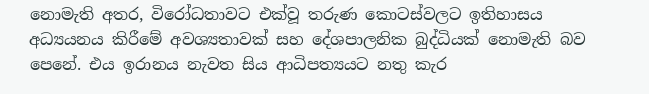නොමැති අතර, විරෝධතාවට එක්වූ තරුණ කොටස්වලට ඉතිහාසය අධ්‍යයනය කිරීමේ අවශ්‍යතාවක් සහ දේශපාලනික බුද්ධියක් නොමැති බව පෙනේ. එය ඉරානය නැවත සිය ආධිපත්‍යයට නතු කැර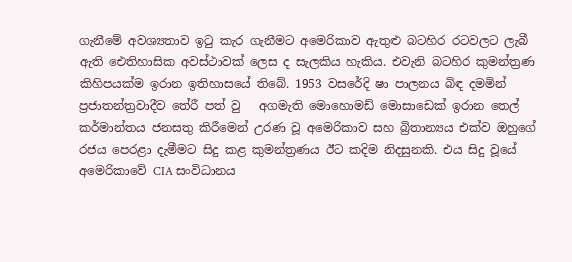ගැනීමේ අවශ්‍යතාව ඉටු කැර ගැනීමට අමෙරිකාව ඇතුළු බටහිර රටවලට ලැබී ඇති ඓතිහාසික අවස්ථාවක් ලෙස ද සැලකිය හැකිය. එවැනි බටහිර කුමන්ත්‍රණ කිහිපයක්ම ඉරාන ඉතිහාසයේ තිබේ. 1953 වසරේදි ෂා පාලනය බිඳ දමමින් ප්‍රජාතන්ත්‍රවාදීව තේරී පත් වු   අගමැති මොහොමඩ් මොසාඩෙක් ඉරාන තෙල් කර්මාන්තය ජනසතු කිරීමෙන් උරණ වූ අමෙරිකාව සහ බ්‍රිතාන්‍යය එක්ව ඔහුගේ රජය පෙරළා දැමීමට සිදු කළ කුමන්ත්‍රණය ඊට කදිම නිදසුනකි. එය සිදු වූයේ අමෙරිකාවේ CIA සංවිධානය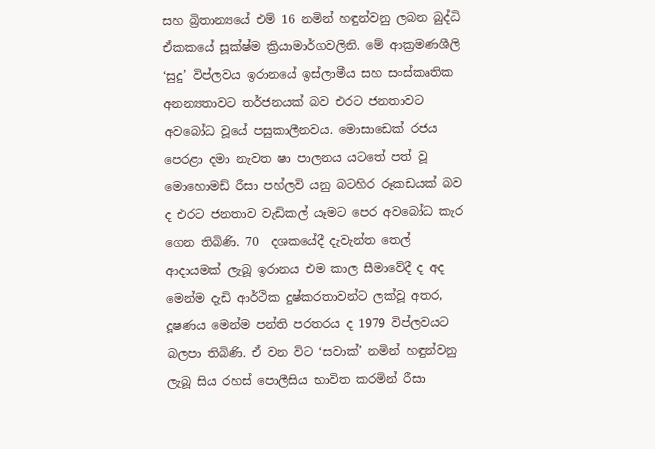සහ බ්‍රිතාන්‍යයේ එම් 16 නමින් හඳුන්වනු ලබන බුද්ධි ඒකකයේ සූක්ෂ්ම ක්‍රියාමාර්ගවලිනි. මේ ආක්‍රමණශීලි ‘සුදු’ විප්ලවය ඉරානයේ ඉස්ලාමීය සහ සංස්කෘතික අනන්‍යතාවට තර්ජනයක් බව එරට ජනතාවට අවබෝධ වූයේ පසුකාලීනවය. මොසාඩෙක් රජය පෙරළා දමා නැවත ෂා පාලනය යටතේ පත් වූ මොහොමඩ් රීසා පහ්ලවි යනු බටහිර රූකඩයක් බව ද එරට ජනතාව වැඩිකල් යෑමට පෙර අවබෝධ කැර ගෙන තිබිණි. 70  දශකයේදී දැවැන්ත තෙල් ආදායමක් ලැබූ ඉරානය එම කාල සීමාවේදී ද අද මෙන්ම දැඩි ආර්ථික දුෂ්කරතාවන්ට ලක්වූ අතර, දූෂණය මෙන්ම පන්ති පරතරය ද 1979 විප්ලවයට බලපා තිබිණි. ඒ වන විට ‘සවාක්’ නමින් හඳුන්වනු ලැබූ සිය රහස් පොලීසිය භාවිත කරමින් රීසා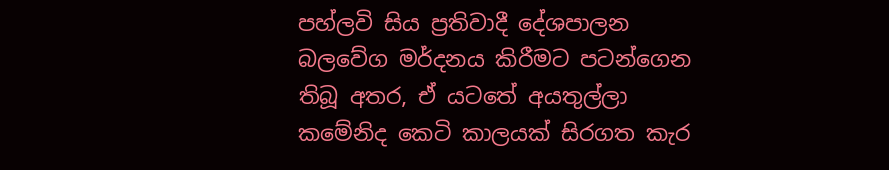පහ්ලවි සිය ප්‍රතිවාදී දේශපාලන බලවේග මර්දනය කිරීමට පටන්ගෙන තිබූ අතර, ඒ යටතේ අයතුල්ලා කමේනිද කෙටි කාලයක් සිරගත කැර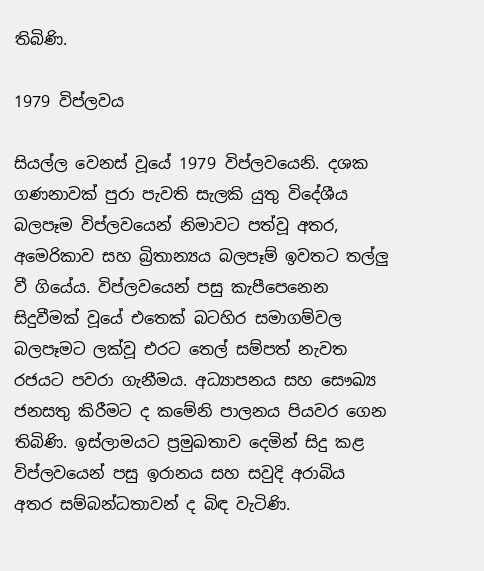තිබිණි.

1979 විප්ලවය

සියල්ල වෙනස් වූයේ 1979 විප්ලවයෙනි. දශක ගණනාවක් පුරා පැවති සැලකි යුතු විදේශීය බලපෑම විප්ලවයෙන් නිමාවට පත්වූ අතර, අමෙරිකාව සහ බ්‍රිතාන්‍යය බලපෑම් ඉවතට තල්ලු වී ගියේය. විප්ලවයෙන් පසු කැපීපෙනෙන සිදුවීමක් වූයේ එතෙක් බටහිර සමාගම්වල බලපෑමට ලක්වූ එරට තෙල් සම්පත් නැවත රජයට පවරා ගැනීමය. අධ්‍යාපනය සහ සෞඛ්‍ය ජනසතු කිරීමට ද කමේනි පාලනය පියවර ගෙන තිබිණි. ඉස්ලාමයට ප්‍රමුඛතාව දෙමින් සිදු කළ විප්ලවයෙන් පසු ඉරානය සහ සවුදි අරාබිය අතර සම්බන්ධතාවන් ද බිඳ වැටිණි.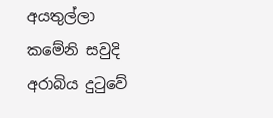අයතුල්ලා කමේනි සවුදි අරාබිය දුටුවේ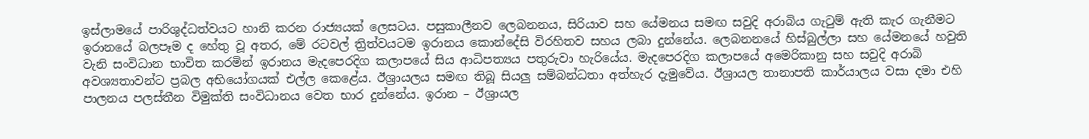ඉස්ලාමයේ පාරිශුද්ධත්වයට හානි කරන රාජ්‍යයක් ලෙසටය. පසුකාලීනව ලෙබනනය, සිරියාව සහ යේමනය සමඟ සවුදි අරාබිය ගැටුම් ඇති කැර ගැනීමට ඉරානයේ බලපෑම ද හේතු වූ අතර, මේ රටවල් ත්‍රිත්වයටම ඉරානය කොන්දේසි විරහිතව සහය ලබා දුන්නේය. ලෙබනනයේ හිස්බුල්ලා සහ යේමනයේ හවුති වැනි සංවිධාන භාවිත කරමින් ඉරානය මැදපෙරදිග කලාපයේ සිය ආධිපත්‍යය පතුරුවා හැරියේය. මැදපෙරදිග කලාපයේ අමෙරිකානු සහ සවුදි අරාබි අවශ්‍යතාවන්ට ප්‍රබල අභියෝගයක් එල්ල කෙළේය. ඊශ්‍රායලය සමඟ තිබූ සියලු සම්බන්ධතා අත්හැර දැමුවේය. ඊශ්‍රායල තානාපති කාර්යාලය වසා දමා එහි පාලනය පලස්තීන විමුක්ති සංවිධානය වෙත භාර දුන්නේය. ඉරාන – ඊශ්‍රායල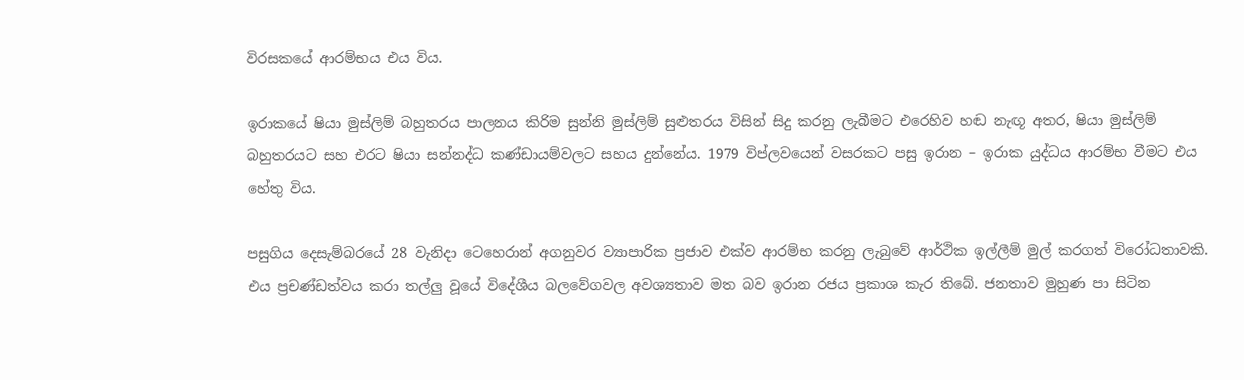විරසකයේ ආරම්භය එය විය.

ඉරාකයේ ෂියා මුස්ලිම් බහුතරය පාලනය කිරිම සුන්නි මුස්ලිම් සුළුතරය විසින් සිදු කරනු ලැබීමට එරෙහිව හඬ නැඟූ අතර, ෂියා මුස්ලිම් බහුතරයට සහ එරට ෂියා සන්නද්ධ කණ්ඩායම්වලට සහය දුන්නේය. 1979 විප්ලවයෙන් වසරකට පසු ඉරාන – ඉරාක යුද්ධය ආරම්භ වීමට එය හේතු විය.

පසුගිය දෙසැම්බරයේ 28 වැනිදා ටෙහෙරාන් අගනුවර ව්‍යාපාරික ප්‍රජාව එක්ව ආරම්භ කරනු ලැබුවේ ආර්ථික ඉල්ලීම් මුල් කරගත් විරෝධතාවකි. එය ප්‍රචණ්ඩත්වය කරා තල්ලු වූයේ විදේශීය බලවේගවල අවශ්‍යතාව මත බව ඉරාන රජය ප්‍රකාශ කැර තිබේ. ජනතාව මුහුණ පා සිටින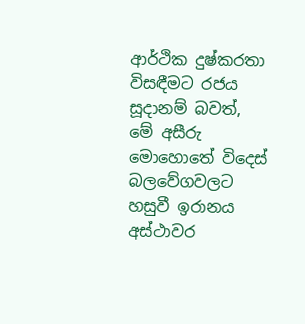ආර්ථික දුෂ්කරතා විසඳීමට රජය සූදානම් බවත්, මේ අසීරු මොහොතේ විදෙස් බලවේගවලට හසුවී ඉරානය අස්ථාවර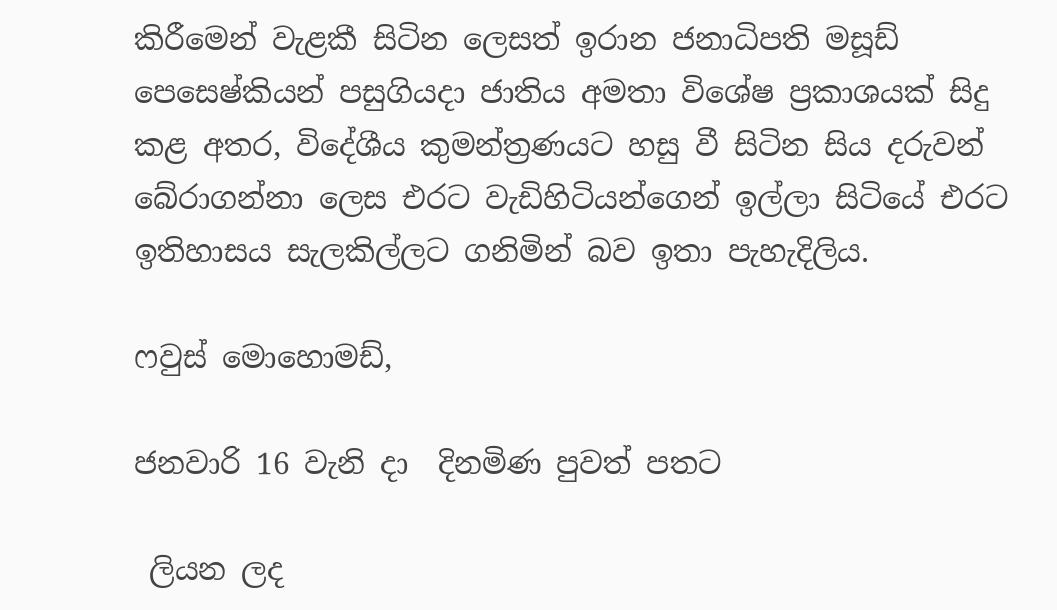කිරීමෙන් වැළකී සිටින ලෙසත් ඉරාන ජනාධිපති මසූඩ් පෙසෙෂ්කියන් පසුගියදා ජාතිය අමතා විශේෂ ප්‍රකාශයක් සිදු කළ අතර, විදේශීය කුමන්ත්‍රණයට හසු වී සිටින සිය දරුවන් බේරාගන්නා ලෙස එරට වැඩිහිටියන්ගෙන් ඉල්ලා සිටියේ එරට ඉතිහාසය සැලකිල්ලට ගනිමින් බව ඉතා පැහැදිලිය.

ෆවුස් මොහොමඩ්,

ජනවාරි 16 වැනි දා  දිනමිණ පුවත් පතට

 ලියන ලද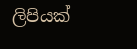ලිපියක්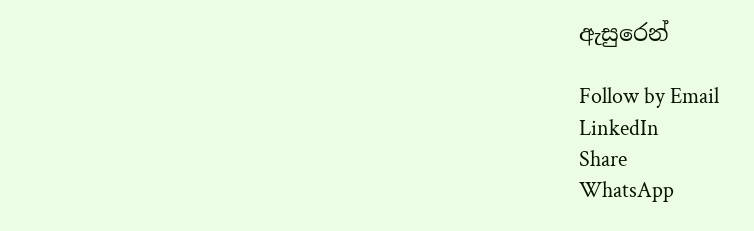ඇසුරෙන්

Follow by Email
LinkedIn
Share
WhatsApp